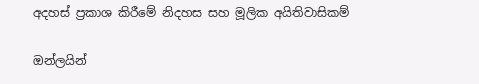අදහස් ප්‍රකාශ කිරීමේ නිදහස සහ මූලික අයිතිවාසිකම්

ඔන්ලයින්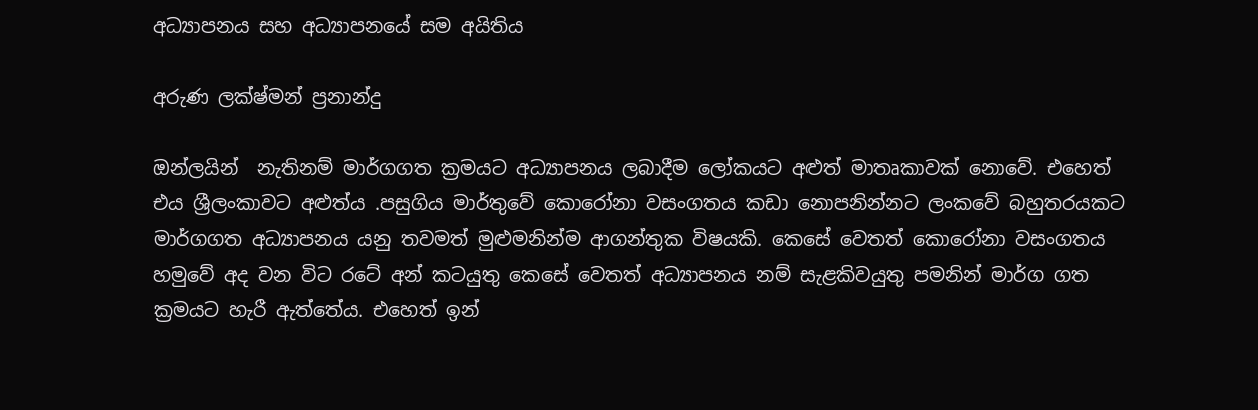අධ්‍යාපනය සහ අධ්‍යාපනයේ සම අයිතිය

අරුණ ලක්ෂ්මන් ප්‍රනාන්දු

ඔන්ලයින්  නැතිනම් මාර්ගගත ක්‍රමයට අධ්‍යාපනය ලබාදීම ලෝකයට අළුත් මාතෘකාවක් නොවේ. එහෙත් එය ශ්‍රීලංකාවට අළුත්ය .පසුගිය මාර්තුවේ කොරෝනා වසංගතය කඩා නොපනින්නට ලංකවේ බහුතරයකට මාර්ගගත අධ්‍යාපනය යනු තවමත් මුළුමනින්ම ආගන්තුක විෂයකි. කෙසේ වෙතත් කොරෝනා වසංගතය හමුවේ අද වන විට රටේ අන් කටයුතු කෙසේ වෙතත් අධ්‍යාපනය නම් සැළකිවයුතු පමනින් මාර්ග ගත ක්‍රමයට හැරී ඇත්තේය. එහෙත් ඉන්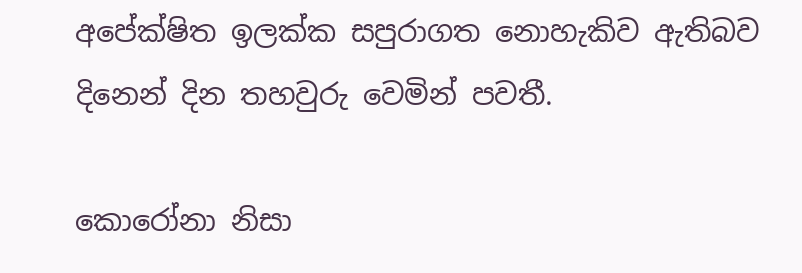අපේක්ෂිත ඉලක්ක සපුරාගත නොහැකිව ඇතිබව දිනෙන් දින තහවුරු වෙමින් පවතී.

කොරෝනා නිසා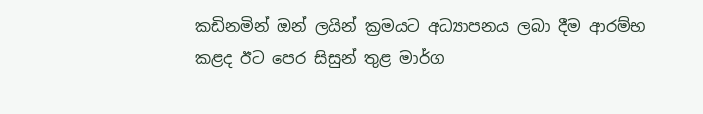කඩිනමින් ඔන් ලයින් ක්‍රමයට අධ්‍යාපනය ලබා දීම ආරම්භ කළද ඊට පෙර සිසුන් තුළ මාර්ග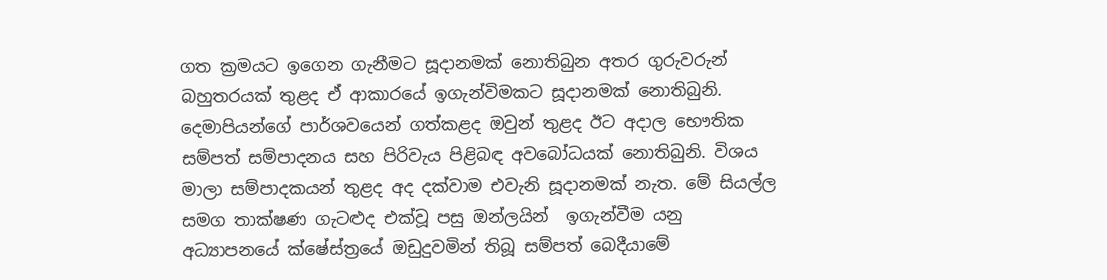ගත ක්‍රමයට ඉගෙන ගැනීමට සූදානමක් නොතිබුන අතර ගුරුවරුන් බහුතරයක් තුළද ඒ ආකාරයේ ඉගැන්විමකට සූදානමක් නොතිබුනි.  දෙමාපියන්ගේ පාර්ශවයෙන් ගත්කළද ඔවුන් තුළද ඊට අදාල භෞතික සම්පත් සම්පාදනය සහ පිරිවැය පිළිබඳ අවබෝධයක් නොතිබුනි. විශය මාලා සම්පාදකයන් තුළද අද දක්වාම එවැනි සූදානමක් නැත. මේ සියල්ල සමග තාක්ෂණ ගැටළුද එක්වූ පසු ඔන්ලයින්  ඉගැන්වීම යනු අධ්‍යාපනයේ ක්ෂේස්ත්‍රයේ ඔඩුදුවමින් තිබූ සම්පත් බෙදීයාමේ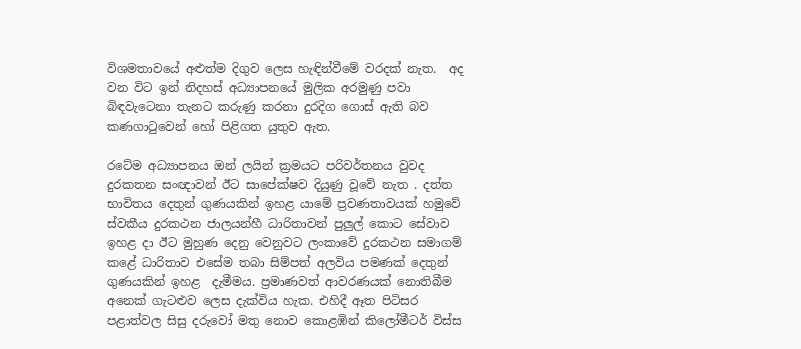විශමතාවයේ අළුත්ම දිගුව ලෙස හැඳින්වීමේ වරදක් නැත.  අද වන විට ඉන් නිදහස් අධ්‍යාපනයේ මුලික අරමුණු පවා  බිඳවැටෙනා තැනට කරුණු කරනා දුරදිග ගොස් ඇති බව කණගාටුවෙන් හෝ පිළිගත යුතුව ඇත.

රටේම අධ්‍යාපනය ඔන් ලයින් ක්‍රමයට පරිවර්තනය වුවද දුරකතන සංඥාවන් ඊට සාපේක්ෂව දියුණු වූවේ නැත . දත්ත භාවිතය දෙතුන් ගුණයකින් ඉහළ යාමේ ප්‍රවණතාවයක් හමුවේ ස්වකීය දුරකථන ජාලයන්හී ධාරිතාවන් පුලුල් කොට සේවාව ඉහළ දා ඊට මුහුණ දෙනු වෙනුවට ලංකාවේ දුරකථන සමාගම් කළේ ධාරිතාව එසේම තබා සිම්පත් අලවිය පමණක් දෙතුන් ගුණයකින් ඉහළ  දැමීමය. ප්‍රමාණවත් ආවරණයක් නොතිබීම අනෙක් ගැටළුව ලෙස දැක්විය හැක. එහිදී ඈත පිටිසර පළාත්වල සිසු දරුවෝ මතු නොව කොළඹින් කිලෝමීටර් විස්ස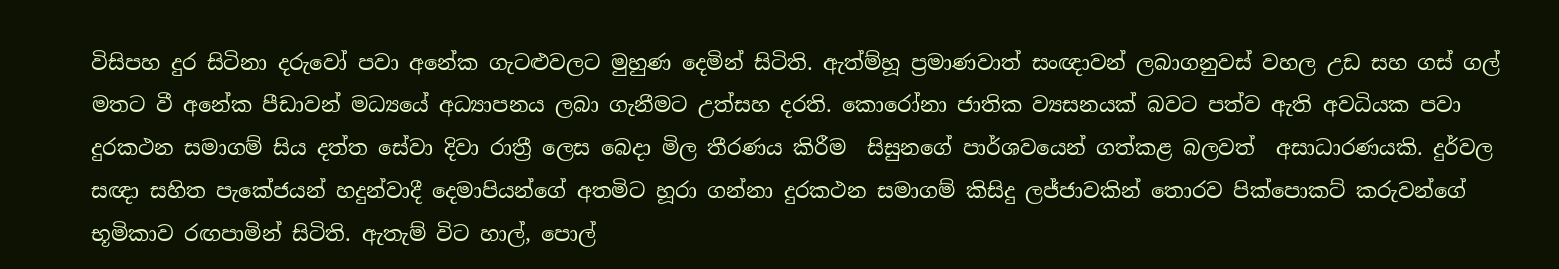විසිපහ දුර සිටිනා දරුවෝ පවා අනේක ගැටළුවලට මුහුණ දෙමින් සිටිති. ඇත්ම්හූ ප්‍රමාණවාත් සංඥාවන් ලබාගනුවස් වහල උඩ සහ ගස් ගල් මතට වී අනේක පීඩාවන් මධ්‍යයේ අධ්‍යාපනය ලබා ගැනීමට උත්සහ දරති. කොරෝනා ජාතික ව්‍යසනයක් බවට පත්ව ඇති අවධියක පවා දුරකථන සමාගම් සිය දත්ත සේවා දිවා රාත්‍රී ලෙස බෙදා මිල තීරණය කිරීම  සිසුනගේ පාර්ශවයෙන් ගත්කළ බලවත්  අසාධාරණයකි. දුර්වල සඥා සහිත පැකේජයන් හදුන්වාදී දෙමාපියන්ගේ අතමිට හූරා ගන්නා දුරකථන සමාගම් කිසිදු ලජ්ජාවකින් තොරව පික්පොකට් කරුවන්ගේ භූමිකාව රඟපාමින් සිටිති. ඇතැම් විට හාල්, පොල්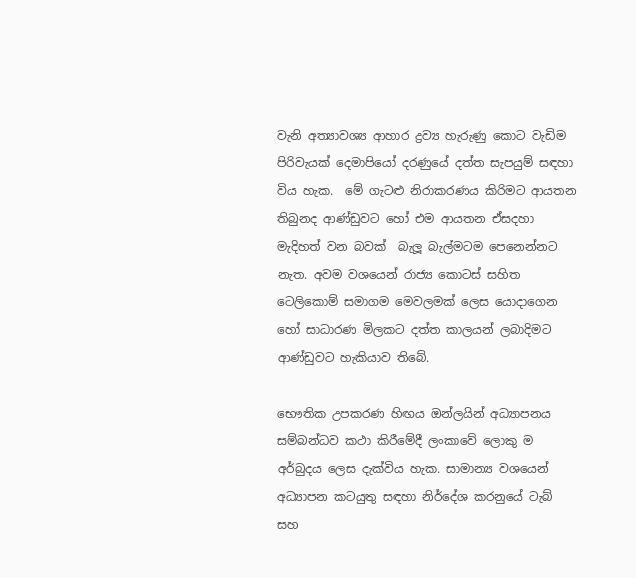වැනි අත්‍යාවශ්‍ය ආහාර ද්‍රව්‍ය හැරුණු කොට වැඩිම පිරිවැයක් දෙමාපියෝ දරණුයේ දත්ත සැපයුම් සඳහා විය හැක.  මේ ගැටළු නිරාකරණය කිරිමට ආයතන තිබුනද ආණ්ඩුවට හෝ එම ආයතන ඒසදහා මැදිහත් වන බවක්  බැලූ බැල්මටම පෙනෙන්නට නැත. අවම වශයෙන් රාජ්‍ය කොටස් සහිත ටෙලිකොම් සමාගම මෙවලමක් ලෙස යොදාගෙන හෝ සාධාරණ මිලකට දත්ත කාලයන් ලබාදිමට ආණ්ඩුවට හැකියාව තිබේ.

භෞතික උපකරණ හිඟය ඔන්ලයින් අධ්‍යාපනය සම්බන්ධව කථා කිරීමේදී ලංකාවේ ලොකු ම අර්බුදය ලෙස දැක්විය හැක. සාමාන්‍ය වශයෙන් අධ්‍යාපන කටයුතු සඳහා නිර්දේශ කරනුයේ ටැබ් සහ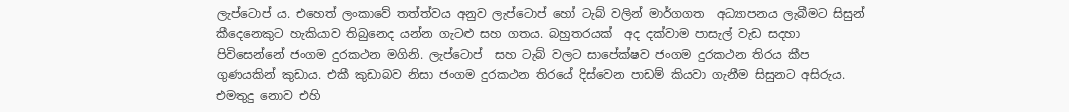ලැප්ටොප් ය. එහෙත් ලංකාවේ තත්ත්වය අනුව ලැප්ටොප් හෝ ටැබ් වලින් මාර්ගගත  අධ්‍යාපනය ලැබීමට සිසුන් කීදෙනෙකුට හැකියාව තිබුනෙද යන්න ගැටළු සහ ගතය. බහුතරයක්  අද දක්වාම පාසැල් වැඩ සදහා පිවිසෙන්නේ ජංගම දුරකථන මගිනි. ලැප්ටොප්  සහ ටැබ් වලට සාපේක්ෂව ජංගම දුරකථන තිරය කීප ගුණයකින් කුඩාය. එකී කුඩාබව නිසා ජංගම දුරකථන තිරයේ දිස්වෙන පාඩම් කියවා ගැනීම සිසුනට අසිරුය. එමතුදු නොව එහි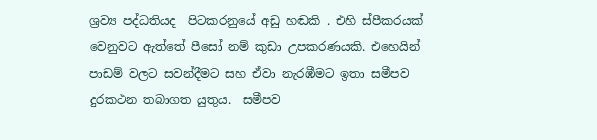ශ්‍රව්‍ය පද්ධතියද  පිටකරනුයේ අඩු හඬකි . එහි ස්පීකරයක් වෙනුවට ඇත්තේ පීසෝ නම් කුඩා උපකරණයකි. එහෙයින් පාඩම් වලට සවන්දීමට සහ ඒවා නැරඹීමට ඉතා සමීපව දුරකථන තබාගත යුතුය.  සමීපව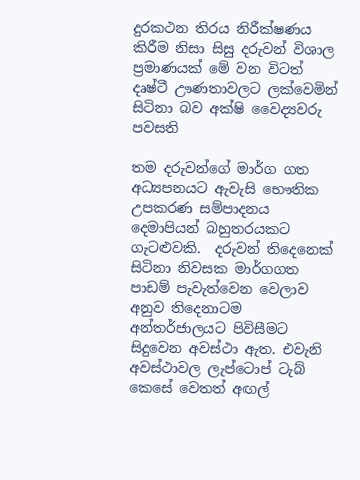දුරකථන තිරය නිරීක්ෂණය කිරීම නිසා සිසු දරුවන් විශාල ප්‍රමාණයක් මේ වන විටත් දෘෂ්ටී ඌණතාවලට ලක්වෙමින් සිටිනා බව අක්ෂි වෛද්‍යවරු පවසති

තම දරුවන්ගේ මාර්ග ගත අධ්‍යපනයට ඇවැසි භෞතික උපකරණ සම්පාදනය දෙමාපියන් බහුතරයකට ගැටළුවකි.  දරුවන් තිදෙනෙක් සිටිනා නිවසක මාර්ගගත පාඩම් පැවැත්වෙන වෙලාව අනුව තිදෙනාටම අන්තර්ජාලයට පිවිසීමට සිදුවෙන අවස්ථා ඇත. එවැනි අවස්ථාවල ලැප්ටොප් ටැබ් කෙසේ වෙතත් අඟල්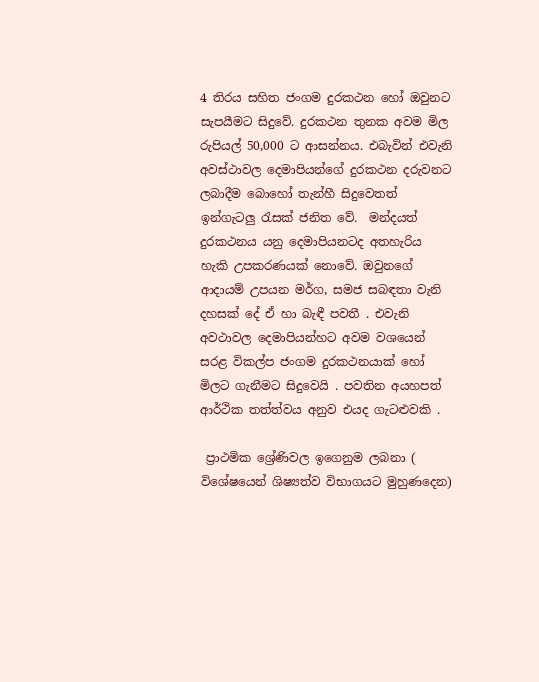4 තිරය සහිත ජංගම දුරකථන හෝ ඔවුනට සැපයීමට සිදුවේ. දුරකථන තුනක අවම මිල රුපියල් 50,000 ට ආසන්නය. එබැවින් එවැනි අවස්ථාවල දෙමාපියන්ගේ දුරකථන දරුවනට ලබාදීම බොහෝ තැන්හී සිදුවෙතත් ඉන්ගැටලු රැසක් ජනිත වේ.  මන්දයත් දුරකථනය යනු දෙමාපියනටද අතහැරිය හැකි උපකරණයක් නොවේ. ඔවුනගේ ආදායම් උපයන මර්ග, සමජ සබඳතා වැනි දහසක් දේ ඒ හා බැඳී පවතී . එවැනි අවථාවල දෙමාපියන්හට අවම වශයෙන් සරළ විකල්ප ජංගම දුරකථනයාක් හෝ මිලට ගැනීමට සිදුවෙයි . පවතින අයහපත් ආර්ථික තත්ත්වය අනුව එයද ගැටළුවකි .

 ප්‍රාථමික ශ්‍රේණිවල ඉගෙනුම ලබනා ( විශේෂයෙන් ශිෂ්‍යත්ව විභාගයට මුහුණදෙන)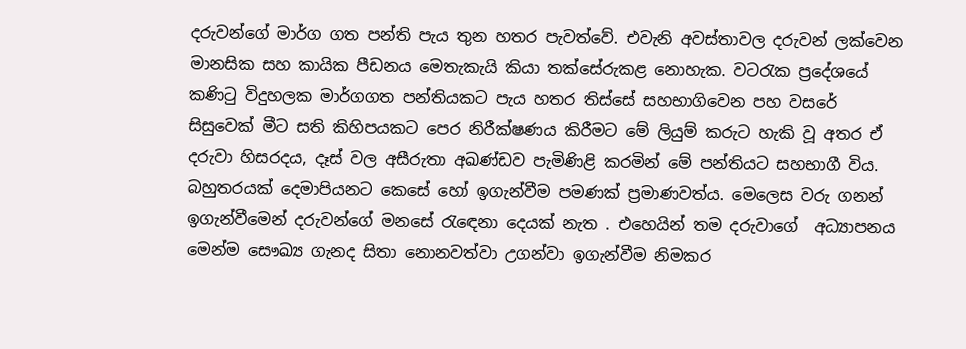දරුවන්ගේ මාර්ග ගත පන්ති පැය තුන හතර පැවත්වේ. එවැනි අවස්තාවල දරුවන් ලක්වෙන මානසික සහ කායික පීඩනය මෙතැකැයි කියා තක්සේරුකළ නොහැක. වටරැක ප්‍රදේශයේ කණිටු විදුහලක මාර්ගගත පන්තියකට පැය හතර තිස්සේ සහභාගිවෙන පහ වසරේ සිසුවෙක් මීට සති කිහිපයකට පෙර නිරීක්ෂණය කිරීමට මේ ලියුම් කරුට හැකි වූ අතර ඒ දරුවා හිසරදය, දෑස් වල අසීරුතා අඛණ්ඩව පැමිණිළි කරමින් මේ පන්තියට සහභාගී විය. බහුතරයක් දෙමාපියනට කෙසේ හෝ ඉගැන්වීම පමණක් ප්‍රමාණවත්ය. මෙලෙස වරු ගනන් ඉගැන්වීමෙන් දරුවන්ගේ මනසේ රැඳෙනා දෙයක් නැත . එහෙයින් තම දරුවාගේ  අධ්‍යාපනය මෙන්ම සෞඛ්‍ය ගැනද සිතා නොනවත්වා උගන්වා ඉගැන්වීම නිමකර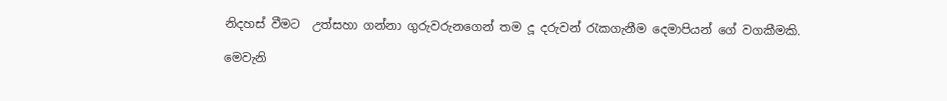නිදහස් වීමට  උත්සහා ගන්නා ගුරුවරුනගෙන් තම දූ දරුවන් රැකගැනීම දෙමාපියන් ගේ වගකීමකි.

මෙවැනි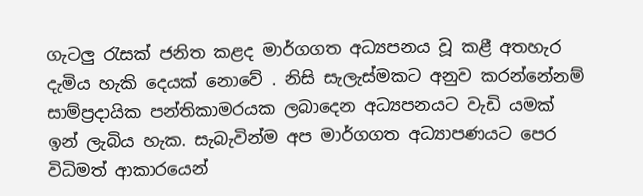ගැටලු රැසක් ජනිත කළද මාර්ගගත අධ්‍යපනය වූ කළී අතහැර දැමිය හැකි දෙයක් නොවේ . නිසි සැලැස්මකට අනුව කරන්නේනම් සාම්ප්‍රදායික පන්තිකාමරයක ලබාදෙන අධ්‍යපනයට වැඩි යමක් ඉන් ලැබිය හැක. සැබැවින්ම අප මාර්ගගත අධ්‍යාපණයට පෙර විධිමත් ආකාරයෙන්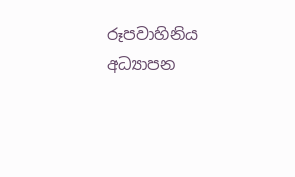රූපවාහිනිය අධ්‍යාපන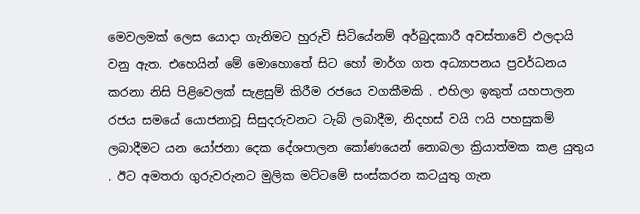මෙවලමක් ලෙස යොදා ගැනිමට හුරුවි සිටියේනම් අර්බුදකාරී අවස්තාවේ ඵලදායි වනු ඇත. එහෙයින් මේ මොහොතේ සිට හෝ මාර්ග ගත අධ්‍යාපනය ප්‍රවර්ධනය කරනා නිසි පිළිවෙලක් සැළසුම් කිරීම රජයෙ වගකීමකි . එහිලා ඉකුත් යහපාලන රජය සමයේ යොජනාවූ සිසුදරුවනට ටැබ් ලබාදීම, නිදහස් වයි ෆයි පහසුකම් ලබාදීමට යන යෝජනා දෙක දේශපාලන කෝණයෙන් නොබලා ක්‍රියාත්මක කළ යුතුය . ඊට අමතරා ගුරුවරුනට මුලික මට්ටමේ සංස්කරන කටයුතු ගැන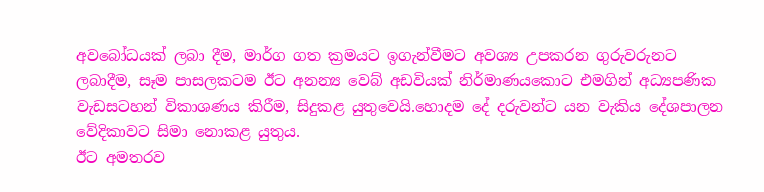අවබෝධයක් ලබා දීම, මාර්ග ගත ක්‍රමයට ඉගැන්වීමට අවශ්‍ය උපකරන ගුරුවරුනට ලබාදීම, සෑම පාසලකටම ඊට අනන්‍ය වෙබ් අඩවියක් නිර්මාණයකොට එමගින් අධ්‍යපණික වැඩසටහන් විකාශණය කිරීම, සිදුකළ යුතුවෙයි.හොදම දේ දරුවන්ට යන වැකිය දේශපාලන වේදිකාවට සිමා නොකළ යුතුය.
ඊට අමතරව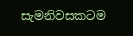සැමනිවසකටම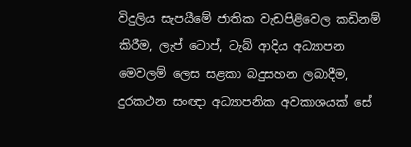විදුලිය සැපයීමේ ජාතික වැඩපිළිවෙල කඩිනම් කිරීම, ලැප් ටොප්, ටැබ් ආදිය අධ්‍යාපන මෙවලම් ලෙස සළකා බදුසහන ලබාදීම, දුරකථන සංඥා අධ්‍යාපනික අවකාශයක් සේ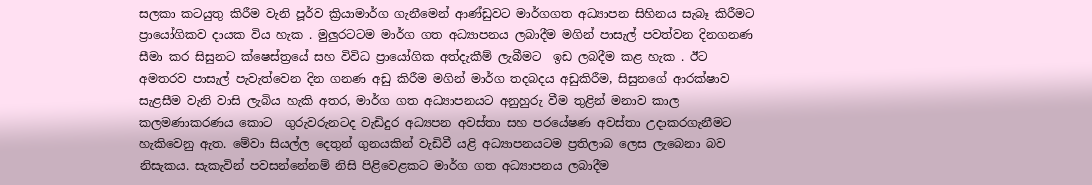සලකා කටයුතු කිරීම වැනි පූර්ව ක්‍රියාමාර්ග ගැනීමෙන් ආණ්ඩුවට මාර්ගගත අධ්‍යාපන සිහිනය සැබෑ කිරීමට ප්‍රායෝගිකව දායක විය හැක . මුලුරටටම මාර්ග ගත අධ්‍යාපනය ලබාදීම මගින් පාසැල් පවත්වන දිනගනණ සීමා කර සිසුනට ක්ෂෙස්ත්‍රයේ සහ විවිධ ප්‍රායෝගික අත්දැකීම් ලැබීමට  ඉඩ ලබදීම කළ හැක . ඊට අමතරව පාසැල් පැවැත්වෙන දින ගනණ අඩු කිරීම මගින් මාර්ග තදබදය අඩුකිරීම, සිසුනගේ ආරක්ෂාව සැළසීම වැනි වාසි ලැබිය හැකි අතර, මාර්ග ගත අධ්‍යාපනයට අනුහුරු වීම තුළින් මනාව කාල කලමණාකරණය කොට  ගුරුවරුනටද වැඩිදුර අධ්‍යපන අවස්තා සහ පරයේෂණ අවස්තා උදාකරගැනීමට හැකිවෙනු ඇත. මේවා සියල්ල දෙතුන් ගුනයකින් වැඩිවී යළි අධ්‍යාපනයටම ප්‍රතිලාබ ලෙස ලැබෙනා බව නිසැකය. සැකැවින් පවසන්නේනම් නිසි පිළිවෙළකට මාර්ග ගත අධ්‍යාපනය ලබාදීම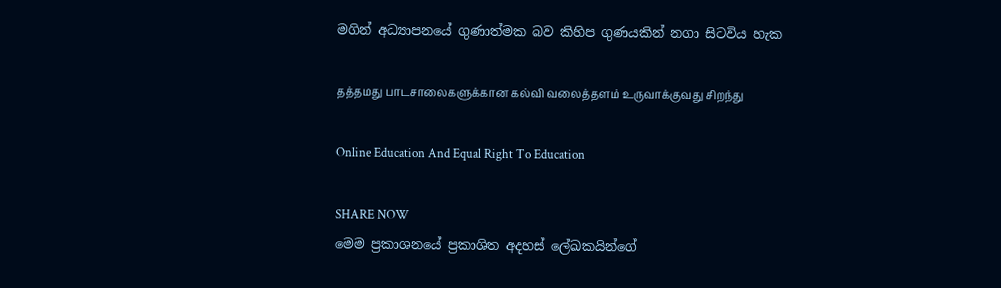මගින් අධ්‍යාපනයේ ගුණාත්මක බව කිහිප ගුණයකින් නගා සිටවිය හැක

தத்தமது பாடசாலைகளுக்கான கல்வி வலைத்தளம் உருவாக்குவது சிறந்து

Online Education And Equal Right To Education

SHARE NOW
මෙම ප්‍රකාශනයේ ප්‍රකාශිත අදහස් ලේඛකයින්ගේ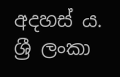අදහස් ය. ශ්‍රී ලංකා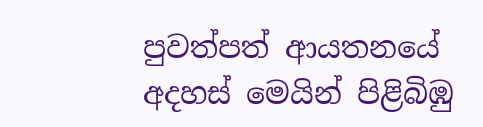පුවත්පත් ආයතනයේ අදහස් මෙයින් පිළිබිඹු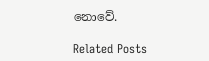නොවේ.

Related Posts